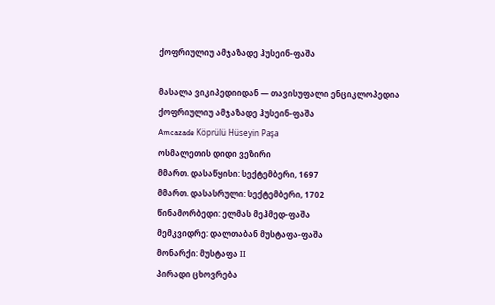ქოფრიულიუ ამჯაზადე ჰუსეინ-ფაშა

მასალა ვიკიპედიიდან — თავისუფალი ენციკლოპედია
ქოფრიულიუ ამჯაზადე ჰუსეინ-ფაშა
Amcazade Köprülü Hüseyin Paşa
ოსმალეთის დიდი ვეზირი
მმართ. დასაწყისი: სექტემბერი, 1697
მმართ. დასასრული: სექტემბერი, 1702
წინამორბედი: ელმას მეჰმედ-ფაშა
მემკვიდრე: დალთაბან მუსტაფა-ფაშა
მონარქი: მუსტაფა II
პირადი ცხოვრება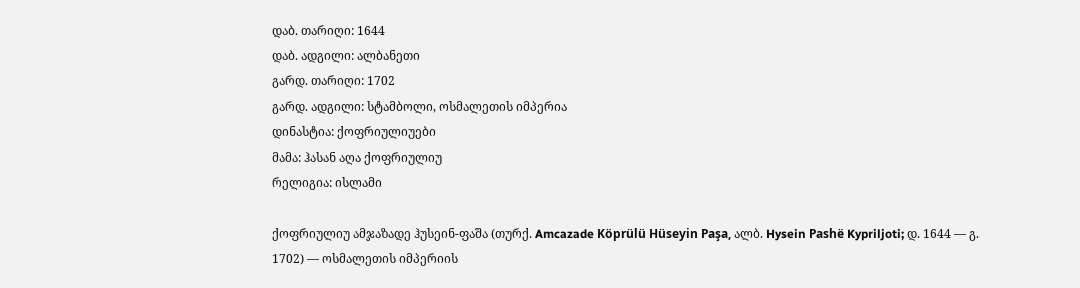დაბ. თარიღი: 1644
დაბ. ადგილი: ალბანეთი
გარდ. თარიღი: 1702
გარდ. ადგილი: სტამბოლი, ოსმალეთის იმპერია
დინასტია: ქოფრიულიუები
მამა: ჰასან აღა ქოფრიულიუ
რელიგია: ისლამი

ქოფრიულიუ ამჯაზადე ჰუსეინ-ფაშა (თურქ. Amcazade Köprülü Hüseyin Paşa, ალბ. Hysein Pashë Kypriljoti; დ. 1644 — გ. 1702) — ოსმალეთის იმპერიის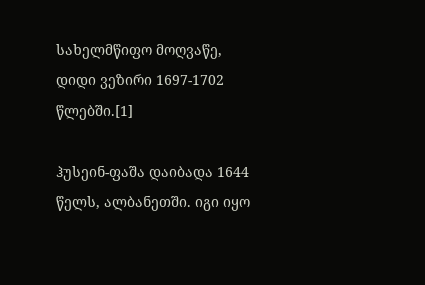სახელმწიფო მოღვაწე, დიდი ვეზირი 1697-1702 წლებში.[1]

ჰუსეინ-ფაშა დაიბადა 1644 წელს, ალბანეთში. იგი იყო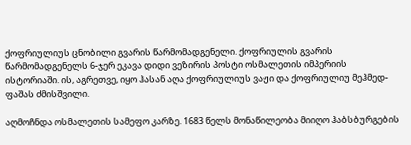ქოფრიულიუს ცნობილი გვარის წარმომადგენელი. ქოფრიულის გვარის წარმომადგენელს 6-ჯერ ეკავა დიდი ვეზირის პოსტი ოსმალეთის იმპერიის ისტორიაში. ის, აგრეთვე, იყო ჰასან აღა ქოფრიულიუს ვაჟი და ქოფრიულიუ მეჰმედ-ფაშას ძმისშვილი.

აღმოჩნდა ოსმალეთის სამეფო კარზე. 1683 წელს მონაწილეობა მიიღო ჰაბსბურგების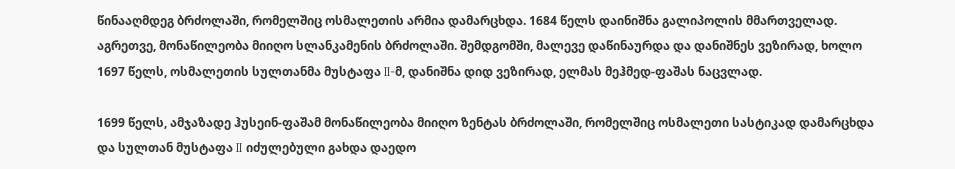წინააღმდეგ ბრძოლაში, რომელშიც ოსმალეთის არმია დამარცხდა. 1684 წელს დაინიშნა გალიპოლის მმართველად. აგრეთვე, მონაწილეობა მიიღო სლანკამენის ბრძოლაში. შემდგომში, მალევე დაწინაურდა და დანიშნეს ვეზირად, ხოლო 1697 წელს, ოსმალეთის სულთანმა მუსტაფა II-მ, დანიშნა დიდ ვეზირად, ელმას მეჰმედ-ფაშას ნაცვლად.

1699 წელს, ამჯაზადე ჰუსეინ-ფაშამ მონაწილეობა მიიღო ზენტას ბრძოლაში, რომელშიც ოსმალეთი სასტიკად დამარცხდა და სულთან მუსტაფა II იძულებული გახდა დაედო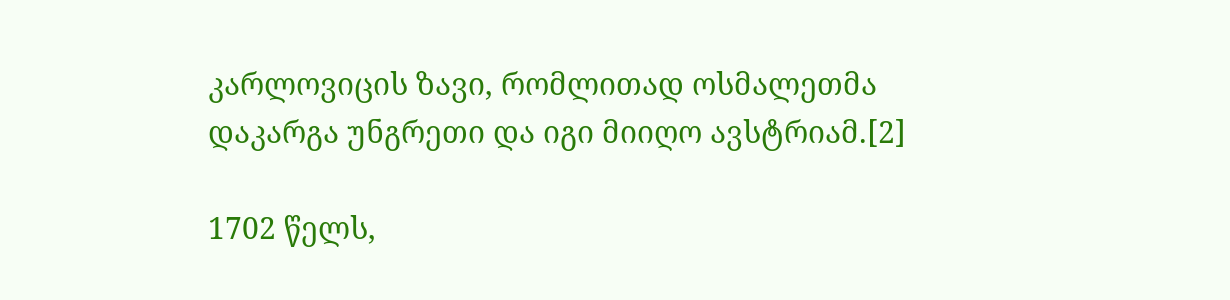კარლოვიცის ზავი, რომლითად ოსმალეთმა დაკარგა უნგრეთი და იგი მიიღო ავსტრიამ.[2]

1702 წელს,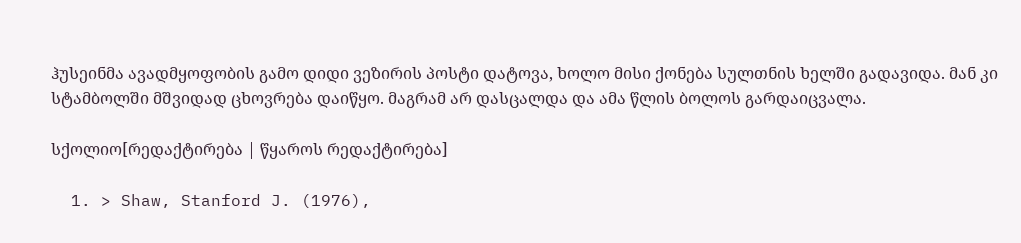ჰუსეინმა ავადმყოფობის გამო დიდი ვეზირის პოსტი დატოვა, ხოლო მისი ქონება სულთნის ხელში გადავიდა. მან კი სტამბოლში მშვიდად ცხოვრება დაიწყო. მაგრამ არ დასცალდა და ამა წლის ბოლოს გარდაიცვალა.

სქოლიო[რედაქტირება | წყაროს რედაქტირება]

  1. > Shaw, Stanford J. (1976),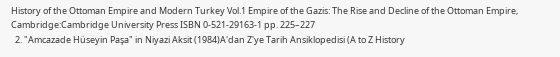History of the Ottoman Empire and Modern Turkey Vol.1 Empire of the Gazis: The Rise and Decline of the Ottoman Empire, Cambridge:Cambridge University Press ISBN 0-521-29163-1 pp. 225–227
  2. "Amcazade Hüseyin Paşa" in Niyazi Aksit (1984)A'dan Z'ye Tarih Ansiklopedisi (A to Z History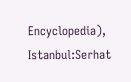Encyclopedia), Istanbul:Serhat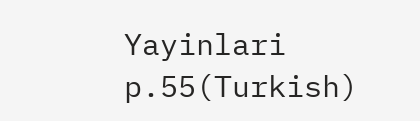Yayinlari p.55(Turkish)